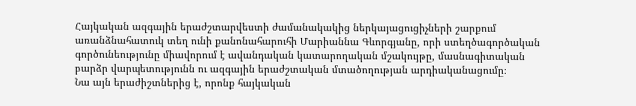Հայկական ազգային երաժշտարվեստի ժամանակակից ներկայացուցիչների շարքում առանձնահատուկ տեղ ունի քանոնահարուհի Մարիաննա Գևորգյանը, որի ստեղծագործական գործունեությունը միավորում է ավանդական կատարողական մշակույթը, մասնագիտական բարձր վարպետությունն ու ազգային երաժշտական մտածողության արդիականացումը։
Նա այն երաժիշտներից է, որոնք հայկական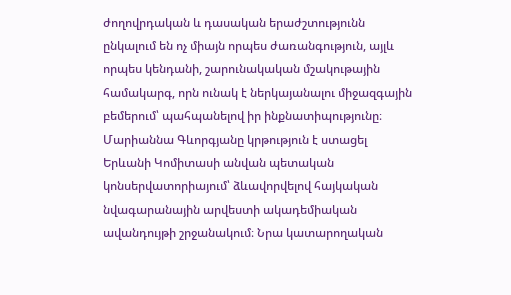ժողովրդական և դասական երաժշտությունն ընկալում են ոչ միայն որպես ժառանգություն, այլև որպես կենդանի, շարունակական մշակութային համակարգ, որն ունակ է ներկայանալու միջազգային բեմերում՝ պահպանելով իր ինքնատիպությունը։
Մարիաննա Գևորգյանը կրթություն է ստացել Երևանի Կոմիտասի անվան պետական կոնսերվատորիայում՝ ձևավորվելով հայկական նվագարանային արվեստի ակադեմիական ավանդույթի շրջանակում։ Նրա կատարողական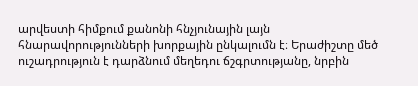արվեստի հիմքում քանոնի հնչյունային լայն հնարավորությունների խորքային ընկալումն է։ Երաժիշտը մեծ ուշադրություն է դարձնում մեղեդու ճշգրտությանը, նրբին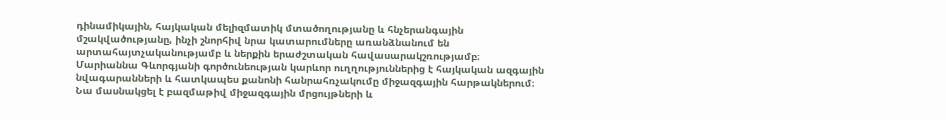դինամիկային, հայկական մելիզմատիկ մտածողությանը և հնչերանգային մշակվածությանը, ինչի շնորհիվ նրա կատարումները առանձնանում են արտահայտչականությամբ և ներքին երաժշտական հավասարակշռությամբ։
Մարիաննա Գևորգյանի գործունեության կարևոր ուղղություններից է հայկական ազգային նվագարանների և հատկապես քանոնի հանրահռչակումը միջազգային հարթակներում։ Նա մասնակցել է բազմաթիվ միջազգային մրցույթների և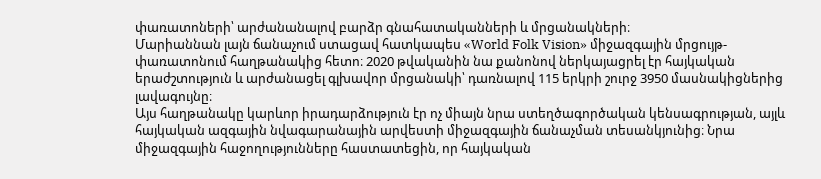փառատոների՝ արժանանալով բարձր գնահատականների և մրցանակների։
Մարիաննան լայն ճանաչում ստացավ հատկապես «World Folk Vision» միջազգային մրցույթ-փառատոնում հաղթանակից հետո։ 2020 թվականին նա քանոնով ներկայացրել էր հայկական երաժշտություն և արժանացել գլխավոր մրցանակի՝ դառնալով 115 երկրի շուրջ 3950 մասնակիցներից լավագույնը։
Այս հաղթանակը կարևոր իրադարձություն էր ոչ միայն նրա ստեղծագործական կենսագրության, այլև հայկական ազգային նվագարանային արվեստի միջազգային ճանաչման տեսանկյունից։ Նրա միջազգային հաջողությունները հաստատեցին, որ հայկական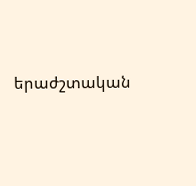երաժշտական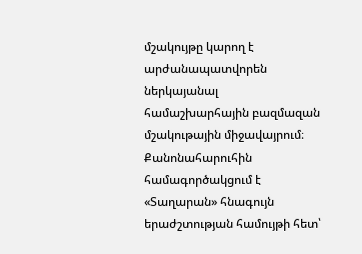մշակույթը կարող է արժանապատվորեն ներկայանալ համաշխարհային բազմազան մշակութային միջավայրում։
Քանոնահարուհին համագործակցում է «Տաղարան» հնագույն երաժշտության համույթի հետ՝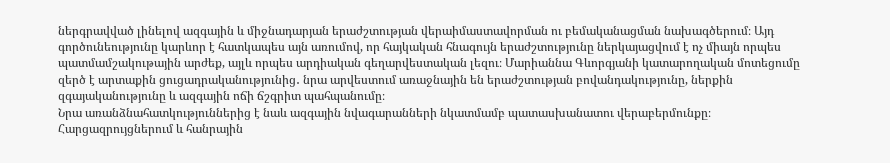ներգրավված լինելով ազգային և միջնադարյան երաժշտության վերաիմաստավորման ու բեմականացման նախագծերում։ Այդ գործունեությունը կարևոր է հատկապես այն առումով, որ հայկական հնագույն երաժշտությունը ներկայացվում է ոչ միայն որպես պատմամշակութային արժեք, այլև որպես արդիական գեղարվեստական լեզու։ Մարիաննա Գևորգյանի կատարողական մոտեցումը զերծ է արտաքին ցուցադրականությունից․ նրա արվեստում առաջնային են երաժշտության բովանդակությունը, ներքին զգայականությունը և ազգային ոճի ճշգրիտ պահպանումը։
Նրա առանձնահատկություններից է նաև ազգային նվագարանների նկատմամբ պատասխանատու վերաբերմունքը։ Հարցազրույցներում և հանրային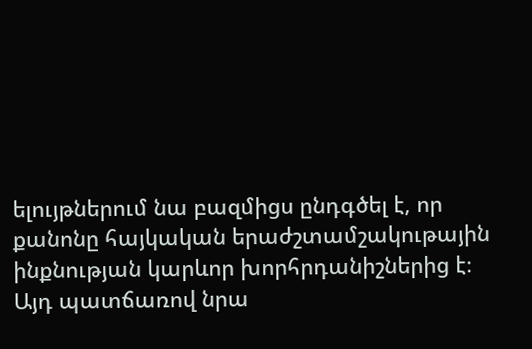ելույթներում նա բազմիցս ընդգծել է, որ քանոնը հայկական երաժշտամշակութային ինքնության կարևոր խորհրդանիշներից է։ Այդ պատճառով նրա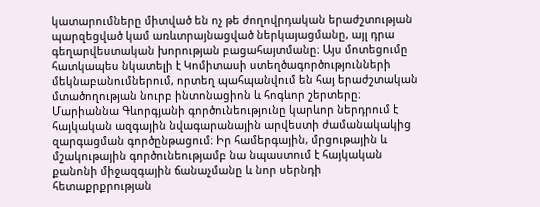կատարումները միտված են ոչ թե ժողովրդական երաժշտության պարզեցված կամ առևտրայնացված ներկայացմանը, այլ դրա գեղարվեստական խորության բացահայտմանը։ Այս մոտեցումը հատկապես նկատելի է Կոմիտասի ստեղծագործությունների մեկնաբանումներում, որտեղ պահպանվում են հայ երաժշտական մտածողության նուրբ ինտոնացիոն և հոգևոր շերտերը։
Մարիաննա Գևորգյանի գործունեությունը կարևոր ներդրում է հայկական ազգային նվագարանային արվեստի ժամանակակից զարգացման գործընթացում։ Իր համերգային, մրցութային և մշակութային գործունեությամբ նա նպաստում է հայկական քանոնի միջազգային ճանաչմանը և նոր սերնդի հետաքրքրության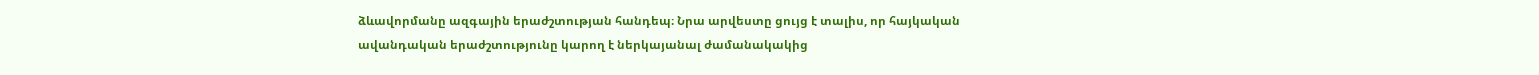ձևավորմանը ազգային երաժշտության հանդեպ։ Նրա արվեստը ցույց է տալիս, որ հայկական ավանդական երաժշտությունը կարող է ներկայանալ ժամանակակից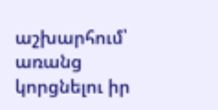աշխարհում՝ առանց կորցնելու իր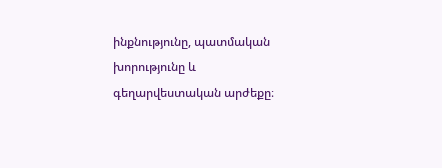ինքնությունը, պատմական խորությունը և գեղարվեստական արժեքը։